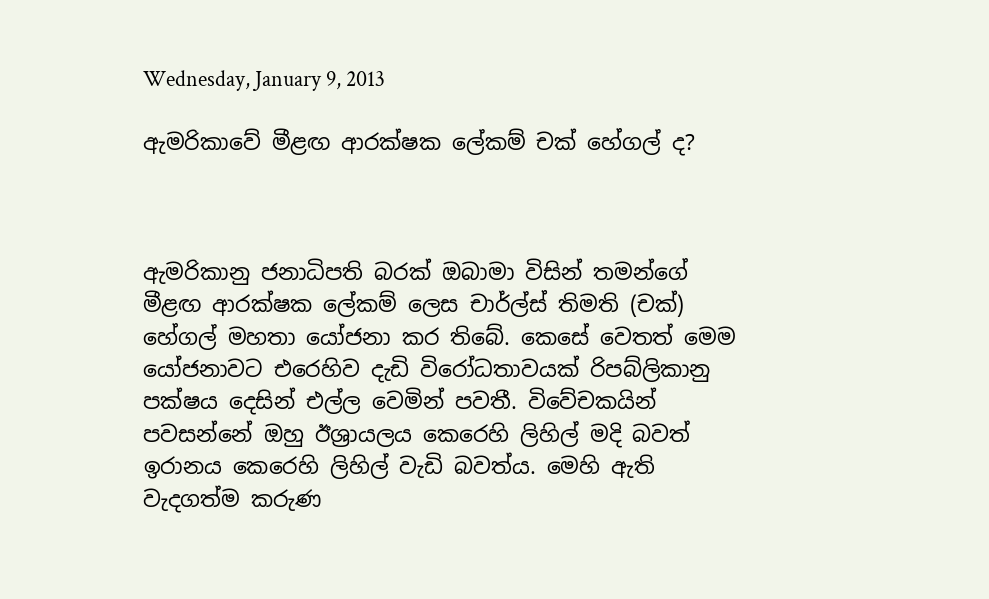Wednesday, January 9, 2013

ඇමරිකාවේ මීළඟ ආරක්ෂක ලේකම් චක් හේගල් ද?



ඇමරිකානු ජනාධිපති බරක් ඔබාමා විසින් තමන්ගේ මීළඟ ආරක්ෂක ලේකම් ලෙස චාර්ල්ස් තිමති (චක්) හේගල් මහතා යෝජනා කර තිබේ. කෙසේ වෙතත් මෙම යෝජනාවට එරෙහිව දැඩි විරෝධතාවයක් රිපබ්ලිකානු පක්ෂය දෙසින් එල්ල වෙමින් පවතී. විවේචකයින් පවසන්නේ ඔහු ඊශ්‍රායලය කෙරෙහි ලිහිල් මදි බවත් ඉරානය කෙරෙහි ලිහිල් වැඩි බවත්ය. මෙහි ඇති වැදගත්ම කරුණ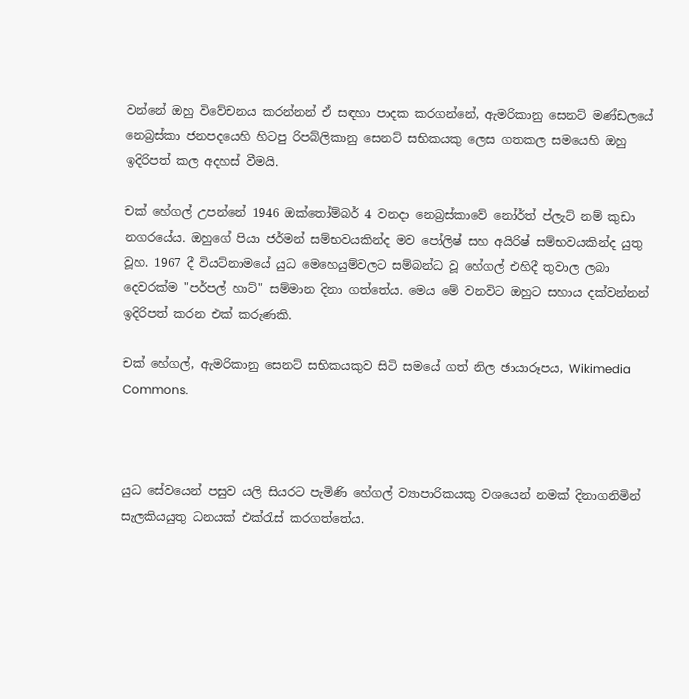වන්නේ ඔහු විවේචනය කරන්නන් ඒ සඳහා පාදක කරගන්නේ, ඇමරිකානු සෙනට් මණ්ඩලයේ නෙබ්‍රස්කා ජනපදයෙහි හිටපු රිපබ්ලිකානු සෙනට් සභිකයකු ලෙස ගතකල සමයෙහි ඔහු ඉදිරිපත් කල අදහස් වීමයි.

චක් හේගල් උපන්නේ 1946 ඔක්තෝම්බර් 4 වනදා නෙබ්‍රස්කාවේ නෝර්ත් ප්ලැට් නම් කුඩා නගරයේය. ඔහුගේ පියා ජර්මන් සම්භවයකින්ද මව පෝලිෂ් සහ අයිරිෂ් සම්භවයකින්ද යුතු වූහ. 1967 දී වියට්නාමයේ යුධ මෙහෙයුම්වලට සම්බන්ධ වූ හේගල් එහිදී තුවාල ලබා දෙවරක්ම "පර්පල් හාට්" සම්මාන දිනා ගත්තේය. මෙය මේ වනවිට ඔහුට සහාය දක්වන්නන් ඉදිරිපත් කරන එක් කරුණකි.

චක් හේගල්, ඇමරිකානු සෙනට් සභිකයකුව සිටි සමයේ ගත් නිල ඡායාරූපය, Wikimedia Commons.



යුධ සේවයෙන් පසුව යලි සියරට පැමිණි හේගල් ව්‍යාපාරිකයකු වශයෙන් නමක් දිනාගනිමින් සැලකියයුතු ධනයක් එක්රැස් කරගත්තේය.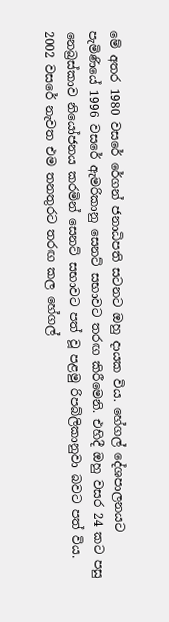මේ අතර 1980 වසරේ රේගන් ජනාධිපති සටනට ඔහු දායක විය. හේගල් දේශපාලනයට පැමිණියේ 1996 වසරේ ඇමරිකානු සෙනට් සභාවට තරඟ කිරීමෙනි. එහිදී ඔහු වසර 24 කට පසු නෙබ්‍රස්කාව නියෝජනය කරමින් සෙනට් සභාවට පත් වූ පළමු රිපබ්ලිකානුවා බවට පත් විය. 2002 වසරේ නැවත එම තනතුරට තරඟ කල හේගල්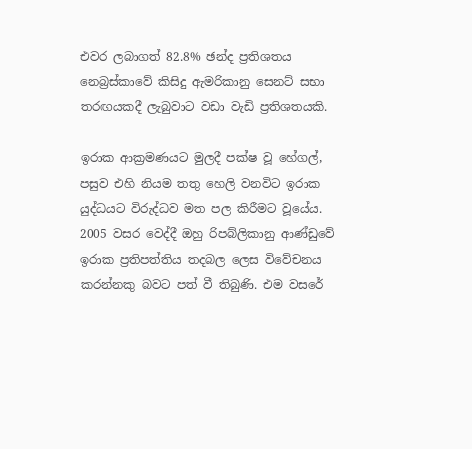එවර ලබාගත් 82.8% ඡන්ද ප්‍රතිශතය නෙබ්‍රස්කාවේ කිසිදු ඇමරිකානු සෙනට් සභා තරඟයකදී ලැබුවාට වඩා වැඩි ප්‍රතිශතයකි.

ඉරාක ආක්‍රමණයට මුලදී පක්ෂ වූ හේගල්, පසුව එහි නියම තතු හෙලි වනවිට ඉරාක යුද්ධයට විරුද්ධව මත පල කිරීමට වූයේය. 2005 වසර වෙද්දී ඔහු රිපබ්ලිකානු ආණ්ඩුවේ ඉරාක ප්‍රතිපත්තිය තදබල ලෙස විවේචනය කරන්නකු බවට පත් වී තිබුණි. එම වසරේ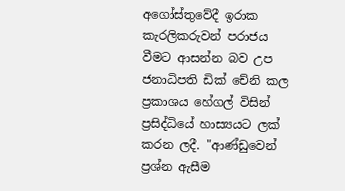අගෝස්තුවේදී ඉරාක කැරලිකරුවන් පරාජය වීමට ආසන්න බව උප ජනාධිපති ඩික් චේනි කල ප්‍රකාශය හේගල් විසින් ප්‍රසිද්ධියේ හාස්‍යයට ලක් කරන ලදී. "ආණ්ඩුවෙන් ප්‍රශ්න ඇසීම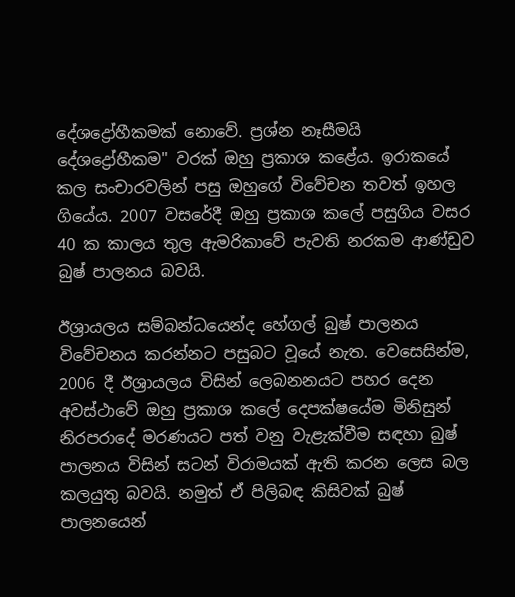දේශද්‍රෝහීකමක් නොවේ. ප්‍රශ්න නෑසීමයි දේශද්‍රෝහීකම" වරක් ඔහු ප්‍රකාශ කළේය. ඉරාකයේ කල සංචාරවලින් පසු ඔහුගේ විවේචන තවත් ඉහල ගියේය. 2007 වසරේදී ඔහු ප්‍රකාශ කලේ පසුගිය වසර 40 ක කාලය තුල ඇමරිකාවේ පැවති නරකම ආණ්ඩුව බුෂ් පාලනය බවයි.

ඊශ්‍රායලය සම්බන්ධයෙන්ද හේගල් බුෂ් පාලනය විවේචනය කරන්නට පසුබට වූයේ නැත. වෙසෙසින්ම, 2006 දී ඊශ්‍රායලය විසින් ලෙබනනයට පහර දෙන අවස්ථාවේ ඔහු ප්‍රකාශ කලේ දෙපක්ෂයේම මිනිසුන් නිරපරාදේ මරණයට පත් වනු වැළැක්වීම සඳහා බුෂ් පාලනය විසින් සටන් විරාමයක් ඇති කරන ලෙස බල කලයුතු බවයි. නමුත් ඒ පිලිබඳ කිසිවක් බුෂ් පාලනයෙන්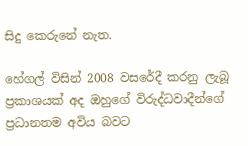සිදු කෙරුනේ නැත.

හේගල් විසින් 2008 වසරේදී කරනු ලැබූ ප්‍රකාශයක් අද ඔහුගේ විරුද්ධවාදීන්ගේ ප්‍රධානතම අවිය බවට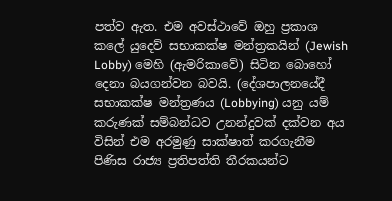පත්ව ඇත. එම අවස්ථාවේ ඔහු ප්‍රකාශ කලේ යුදෙව් සභාකක්ෂ මන්ත්‍රකයින් (Jewish Lobby) මෙහි (ඇමරිකාවේ) සිටින බොහෝ දෙනා බයගන්වන බවයි. (දේශපාලනයේදී සභාකක්ෂ මන්ත්‍රණය (Lobbying) යනු යම් කරුණක් සම්බන්ධව උනන්දුවක් දක්වන අය විසින් එම අරමුණු සාක්ෂාත් කරගැනීම පිණිස රාජ්‍ය ප්‍රතිපත්ති තීරකයන්ට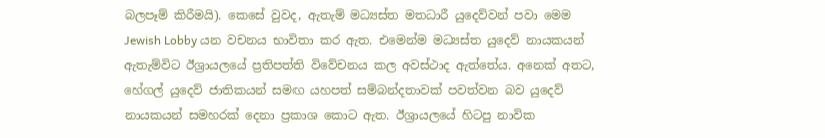බලපෑම් කිරීමයි). කෙසේ වුවද, ඇතැම් මධ්‍යස්ත මතධාරී යුදෙව්වන් පවා මෙම Jewish Lobby යන වචනය භාවිතා කර ඇත. එමෙන්ම මධ්‍යස්ත යුදෙව් නායකයන් ඇතැම්විට ඊශ්‍රායලයේ ප්‍රතිපත්ති විවේචනය කල අවස්ථාද ඇත්තේය. අනෙක් අතට, හේගල් යුදෙව් ජාතිකයන් සමඟ යහපත් සම්බන්දතාවක් පවත්වන බව යුදෙව් නායකයන් සමහරක් දෙනා ප්‍රකාශ කොට ඇත. ඊශ්‍රායලයේ හිටපු නාවික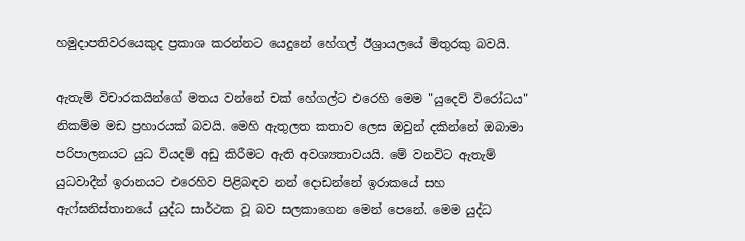හමුදාපතිවරයෙකුද ප්‍රකාශ කරන්නට යෙදුනේ හේගල් ඊශ්‍රායලයේ මිතුරකු බවයි.

ඇතැම් විචාරකයින්ගේ මතය වන්නේ චක් හේගල්ට එරෙහි මෙම "යුදෙව් විරෝධය" නිකම්ම මඩ ප්‍රහාරයක් බවයි. මෙහි ඇතුලත කතාව ලෙස ඔවුන් දකින්නේ ඔබාමා පරිපාලනයට යුධ වියදම් අඩු කිරීමට ඇති අවශ්‍යතාවයයි. මේ වනවිට ඇතැම් යුධවාදීන් ඉරානයට එරෙහිව පිළිබඳව නන් දොඩන්නේ ඉරාකයේ සහ ඇෆ්ඝනිස්තානයේ යුද්ධ සාර්ථක වූ බව සලකාගෙන මෙන් පෙනේ. මෙම යුද්ධ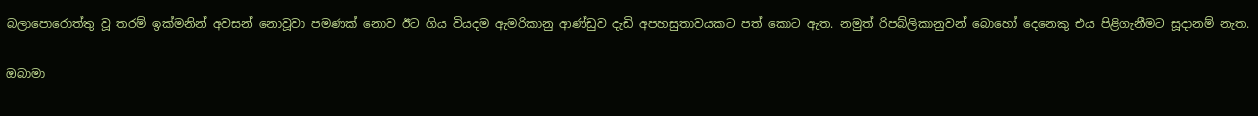බලාපොරොත්තු වූ තරම් ඉක්මනින් අවසන් නොවූවා පමණක් නොව ඊට ගිය වියදම ඇමරිකානු ආණ්ඩුව දැඩි අපහසුතාවයකට පත් කොට ඇත. නමුත් රිපබ්ලිකානුවන් බොහෝ දෙනෙකු එය පිළිගැනීමට සූදානම් නැත.

ඔබාමා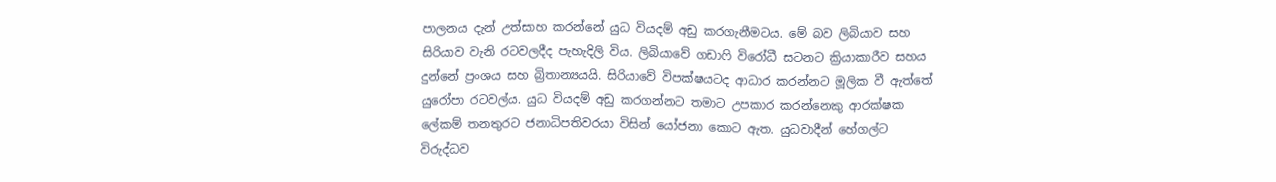පාලනය දැන් උත්සාහ කරන්නේ යුධ වියදම් අඩු කරගැනීමටය. මේ බව ලිබියාව සහ සිරියාව වැනි රටවලදීද පැහැදිලි විය. ලිබියාවේ ගඩාෆි විරෝධී සටනට ක්‍රියාකාරීව සහය දුන්නේ ප්‍රංශය සහ බ්‍රිතාන්‍යයයි. සිරියාවේ විපක්ෂයටද ආධාර කරන්නට මූලික වී ඇත්තේ යුරෝපා රටවල්ය. යුධ වියදම් අඩු කරගන්නට තමාට උපකාර කරන්නෙකු ආරක්ෂක ලේකම් තනතුරට ජනාධිපතිවරයා විසින් යෝජනා කොට ඇත. යුධවාදීන් හේගල්ට විරුද්ධව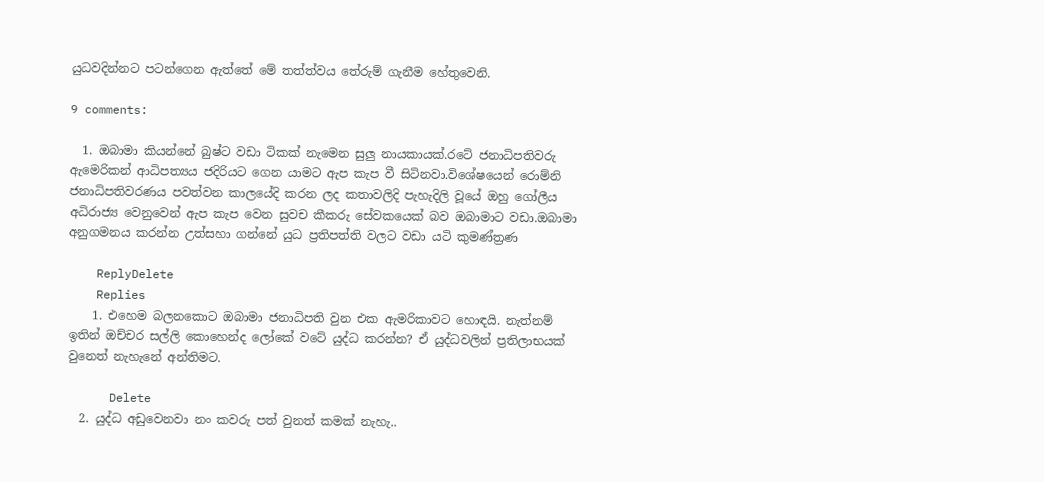යුධවදින්නට පටන්ගෙන ඇත්තේ මේ තත්ත්වය තේරුම් ගැනීම හේතුවෙනි.

9 comments:

  1. ඔබාමා කියන්නේ බුෂ්ට වඩා ටිකක් නැමෙන සුලු නායකායක්.රටේ ජනාධිපතිවරු ඇමෙරිකන් ආධිපත්‍යය ජදිරියට ගෙන යාමට ඇප කැප වී සිටිනවා.විශේෂයෙන් රොම්නි ජනාධිපතිවරණය පවත්වන කාලයේදි කරන ලද කතාවලිදි පැහැදිලි වූයේ ඔහු ගෝලීය අධිරාජ්‍ය වෙනුවෙන් ඇප කැප වෙන සුවච කීකරු සේවකයෙක් බව ඔබාමාට වඩා.ඔබාමා අනුගමනය කරන්න උත්සහා ගන්නේ යුධ ප්‍රතිපත්ති වලට වඩා යටි කුමණ්ත්‍රණ

    ReplyDelete
    Replies
    1. එහෙම බලනකොට ඔබාමා ජනාධිපති වුන එක ඇමරිකාවට හොඳයි. නැත්නම් ඉතින් ඔච්චර සල්ලි කොහෙන්ද ලෝකේ වටේ යුද්ධ කරන්න? ඒ යුද්ධවලින් ප්‍රතිලාභයක් වුනෙත් නැහැනේ අන්තිමට.

      Delete
  2. යුද්ධ අඩුවෙනවා නං කවරු පත් වුනත් කමක් නැහැ..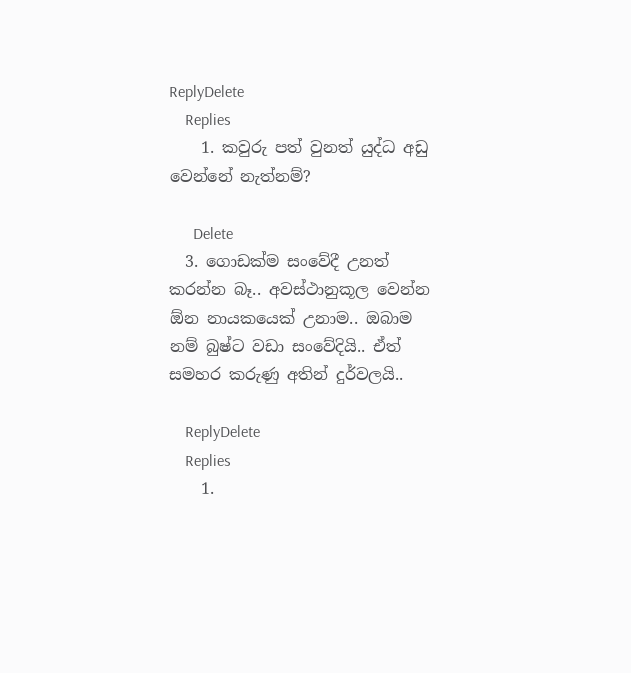ReplyDelete
    Replies
    1. කවුරු පත් වුනත් යුද්ධ අඩු වෙන්නේ නැත්නම්?

      Delete
  3. ගොඩක්ම සංවේදී උනත් කරන්න බෑ.. අවස්ථානුකූල වෙන්න ඕන නායකයෙක් උනාම.. ඔබාම නම් බුෂ්ට වඩා සංවේදියි.. ඒත් සමහර කරුණු අතින් දුර්වලයි..

    ReplyDelete
    Replies
    1.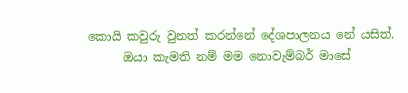කොයි කවුරු වුනත් කරන්නේ දේශපාලනය නේ යසිත්.
      ඔයා කැමති නම් මම නොවැම්බර් මාසේ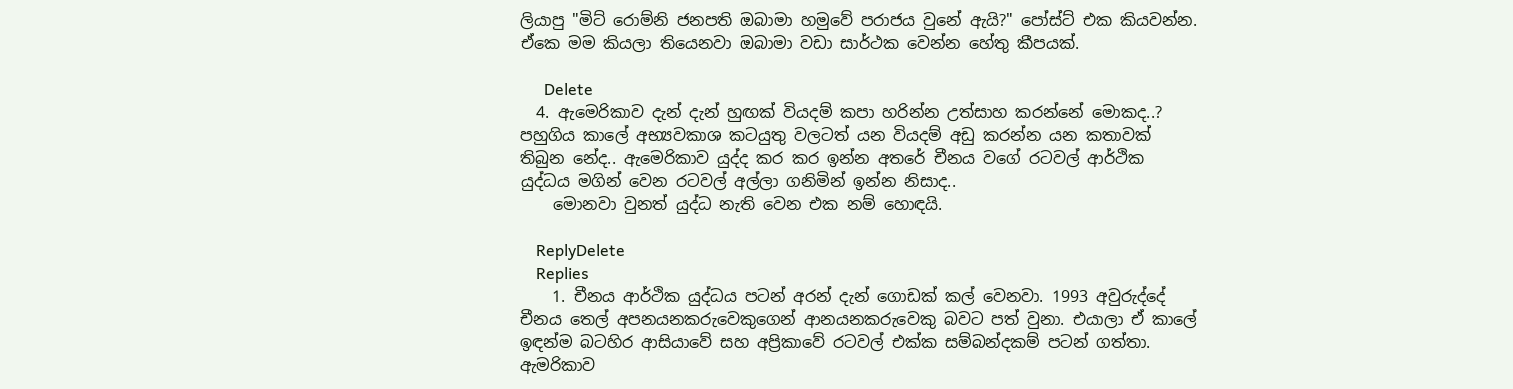ලියාපු "මිට් රොම්නි ජනපති ඔබාමා හමුවේ පරාජය වුනේ ඇයි?" පෝස්ට් එක කියවන්න. ඒකෙ මම කියලා තියෙනවා ඔබාමා වඩා සාර්ථක වෙන්න හේතු කීපයක්.

      Delete
  4. ඇමෙරිකාව දැන් දැන් හුඟක් වියදම් කපා හරින්න උත්සාහ කරන්නේ මොකද..? පහුගිය කාලේ අභ්‍යවකාශ කටයුතු වලටත් යන වියදම් අඩු කරන්න යන කතාවක් තිබුන නේද.. ඇමෙරිකාව යුද්ද කර කර ඉන්න අතරේ චීනය වගේ රටවල් ආර්ථික යුද්ධය මගින් වෙන රටවල් අල්ලා ගනිමින් ඉන්න නිසාද..
    මොනවා වුනත් යුද්ධ නැති වෙන එක නම් හොඳයි.

    ReplyDelete
    Replies
    1. චීනය ආර්ථික යුද්ධය පටන් අරන් දැන් ගොඩක් කල් වෙනවා. 1993 අවුරුද්දේ චීනය තෙල් අපනයනකරුවෙකුගෙන් ආනයනකරුවෙකු බවට පත් වුනා. එයාලා ඒ කාලේ ඉඳන්ම බටහිර ආසියාවේ සහ අප්‍රිකාවේ රටවල් එක්ක සම්බන්දකම් පටන් ගත්තා. ඇමරිකාව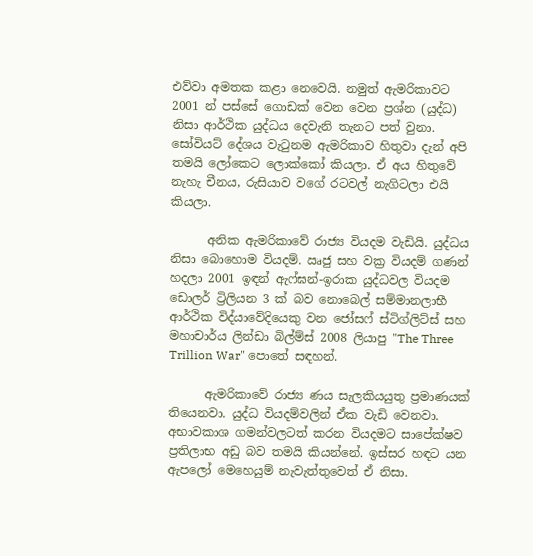එව්වා අමතක කළා නෙවෙයි. නමුත් ඇමරිකාවට 2001 න් පස්සේ ගොඩක් වෙන වෙන ප්‍රශ්න (යුද්ධ) නිසා ආර්ථික යුද්ධය දෙවැනි තැනට පත් වුනා. සෝවියට් දේශය වැටුනම ඇමරිකාව හිතුවා දැන් අපි තමයි ලෝකෙට ලොක්කෝ කියලා. ඒ අය හිතුවේ නැහැ චීනය, රුසියාව වගේ රටවල් නැගිටලා එයි කියලා.

      අනික ඇමරිකාවේ රාජ්‍ය වියදම වැඩියි. යුද්ධය නිසා බොහොම වියදම්. ඍජු සහ වක්‍ර වියදම් ගණන් හදලා 2001 ඉඳන් ඇෆ්ඝන්-ඉරාක යුද්ධවල වියදම ඩොලර් ට්‍රිලියන 3 ක් බව නොබෙල් සම්මානලාභී ආර්ථික විද්යාවේදියෙකු වන ජෝසෆ් ස්ටිග්ලිට්ස් සහ මහාචාර්ය ලින්ඩා බිල්ම්ස් 2008 ලියාපු "The Three Trillion War" පොතේ සඳහන්.

      ඇමරිකාවේ රාජ්‍ය ණය සැලකියයුතු ප්‍රමාණයක් තියෙනවා. යුද්ධ වියදම්වලින් ඒක වැඩි වෙනවා. අභාවකාශ ගමන්වලටත් කරන වියදමට සාපේක්ෂව ප්‍රතිලාභ අඩු බව තමයි කියන්නේ. ඉස්සර හඳට යන ඇපලෝ මෙහෙයුම් නැවැත්තුවෙත් ඒ නිසා.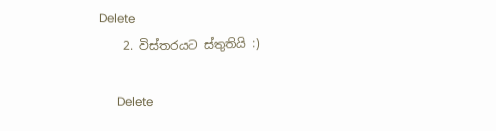Delete
    2. විස්තරයට ස්තුතියි :)

      Delete